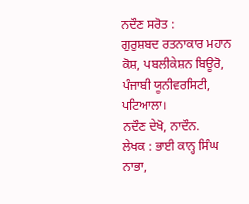ਨਦੌਣ ਸਰੋਤ :
ਗੁਰੁਸ਼ਬਦ ਰਤਨਾਕਾਰ ਮਹਾਨ ਕੋਸ਼, ਪਬਲੀਕੇਸ਼ਨ ਬਿਊਰੋ, ਪੰਜਾਬੀ ਯੂਨੀਵਰਸਿਟੀ, ਪਟਿਆਲਾ।
ਨਦੌਣ ਦੇਖੋ, ਨਾਦੌਨ.
ਲੇਖਕ : ਭਾਈ ਕਾਨ੍ਹ ਸਿੰਘ ਨਾਭਾ,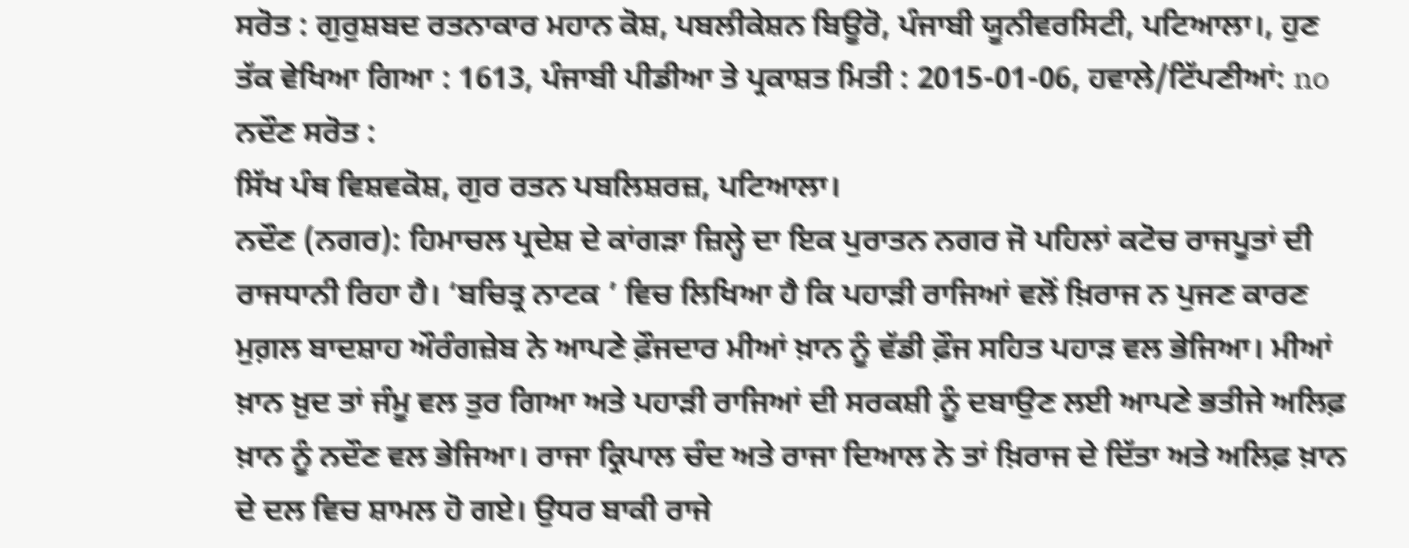ਸਰੋਤ : ਗੁਰੁਸ਼ਬਦ ਰਤਨਾਕਾਰ ਮਹਾਨ ਕੋਸ਼, ਪਬਲੀਕੇਸ਼ਨ ਬਿਊਰੋ, ਪੰਜਾਬੀ ਯੂਨੀਵਰਸਿਟੀ, ਪਟਿਆਲਾ।, ਹੁਣ ਤੱਕ ਵੇਖਿਆ ਗਿਆ : 1613, ਪੰਜਾਬੀ ਪੀਡੀਆ ਤੇ ਪ੍ਰਕਾਸ਼ਤ ਮਿਤੀ : 2015-01-06, ਹਵਾਲੇ/ਟਿੱਪਣੀਆਂ: no
ਨਦੌਣ ਸਰੋਤ :
ਸਿੱਖ ਪੰਥ ਵਿਸ਼ਵਕੋਸ਼, ਗੁਰ ਰਤਨ ਪਬਲਿਸ਼ਰਜ਼, ਪਟਿਆਲਾ।
ਨਦੌਣ (ਨਗਰ): ਹਿਮਾਚਲ ਪ੍ਰਦੇਸ਼ ਦੇ ਕਾਂਗੜਾ ਜ਼ਿਲ੍ਹੇ ਦਾ ਇਕ ਪੁਰਾਤਨ ਨਗਰ ਜੋ ਪਹਿਲਾਂ ਕਟੋਚ ਰਾਜਪੂਤਾਂ ਦੀ ਰਾਜਧਾਨੀ ਰਿਹਾ ਹੈ। ‘ਬਚਿਤ੍ਰ ਨਾਟਕ ’ ਵਿਚ ਲਿਖਿਆ ਹੈ ਕਿ ਪਹਾੜੀ ਰਾਜਿਆਂ ਵਲੋਂ ਖ਼ਿਰਾਜ ਨ ਪੁਜਣ ਕਾਰਣ ਮੁਗ਼ਲ ਬਾਦਸ਼ਾਹ ਔਰੰਗਜ਼ੇਬ ਨੇ ਆਪਣੇ ਫ਼ੌਜਦਾਰ ਮੀਆਂ ਖ਼ਾਨ ਨੂੰ ਵੱਡੀ ਫ਼ੌਜ ਸਹਿਤ ਪਹਾੜ ਵਲ ਭੇਜਿਆ। ਮੀਆਂ ਖ਼ਾਨ ਖ਼ੁਦ ਤਾਂ ਜੰਮੂ ਵਲ ਤੁਰ ਗਿਆ ਅਤੇ ਪਹਾੜੀ ਰਾਜਿਆਂ ਦੀ ਸਰਕਸ਼ੀ ਨੂੰ ਦਬਾਉਣ ਲਈ ਆਪਣੇ ਭਤੀਜੇ ਅਲਿਫ਼ ਖ਼ਾਨ ਨੂੰ ਨਦੌਣ ਵਲ ਭੇਜਿਆ। ਰਾਜਾ ਕ੍ਰਿਪਾਲ ਚੰਦ ਅਤੇ ਰਾਜਾ ਦਿਆਲ ਨੇ ਤਾਂ ਖ਼ਿਰਾਜ ਦੇ ਦਿੱਤਾ ਅਤੇ ਅਲਿਫ਼ ਖ਼ਾਨ ਦੇ ਦਲ ਵਿਚ ਸ਼ਾਮਲ ਹੋ ਗਏ। ਉਧਰ ਬਾਕੀ ਰਾਜੇ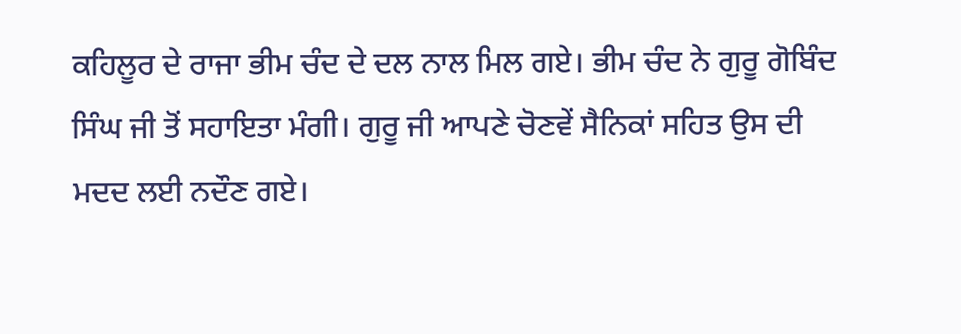ਕਹਿਲੂਰ ਦੇ ਰਾਜਾ ਭੀਮ ਚੰਦ ਦੇ ਦਲ ਨਾਲ ਮਿਲ ਗਏ। ਭੀਮ ਚੰਦ ਨੇ ਗੁਰੂ ਗੋਬਿੰਦ ਸਿੰਘ ਜੀ ਤੋਂ ਸਹਾਇਤਾ ਮੰਗੀ। ਗੁਰੂ ਜੀ ਆਪਣੇ ਚੋਣਵੇਂ ਸੈਨਿਕਾਂ ਸਹਿਤ ਉਸ ਦੀ ਮਦਦ ਲਈ ਨਦੌਣ ਗਏ।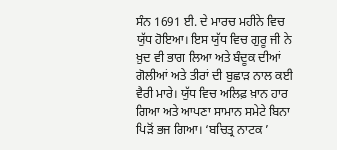ਸੰਨ 1691 ਈ. ਦੇ ਮਾਰਚ ਮਹੀਨੇ ਵਿਚ ਯੁੱਧ ਹੋਇਆ। ਇਸ ਯੁੱਧ ਵਿਚ ਗੁਰੂ ਜੀ ਨੇ ਖ਼ੁਦ ਵੀ ਭਾਗ ਲਿਆ ਅਤੇ ਬੰਦੂਕ ਦੀਆਂ ਗੋਲੀਆਂ ਅਤੇ ਤੀਰਾਂ ਦੀ ਬੁਛਾੜ ਨਾਲ ਕਈ ਵੈਰੀ ਮਾਰੇ। ਯੁੱਧ ਵਿਚ ਅਲਿਫ਼ ਖ਼ਾਨ ਹਾਰ ਗਿਆ ਅਤੇ ਆਪਣਾ ਸਾਮਾਨ ਸਮੇਟੇ ਬਿਨਾ ਪਿੜੋਂ ਭਜ ਗਿਆ। ‘ਬਚਿਤ੍ਰ ਨਾਟਕ ’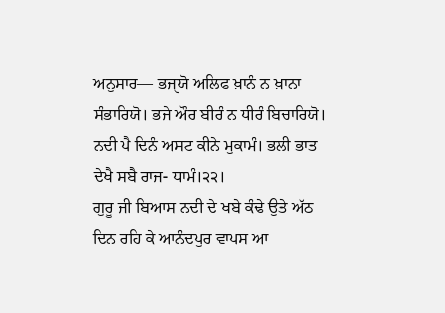ਅਨੁਸਾਰ— ਭਜੑਯੋ ਅਲਿਫ ਖ਼ਾਨੰ ਨ ਖ਼ਾਨਾ ਸੰਭਾਰਿਯੋ। ਭਜੇ ਔਰ ਬੀਰੰ ਨ ਧੀਰੰ ਬਿਚਾਰਿਯੋ। ਨਦੀ ਪੈ ਦਿਨੰ ਅਸਟ ਕੀਨੇ ਮੁਕਾਮੰ। ਭਲੀ ਭਾਤ ਦੇਖੈ ਸਬੈ ਰਾਜ- ਧਾਮੰ।੨੨।
ਗੁਰੂ ਜੀ ਬਿਆਸ ਨਦੀ ਦੇ ਖਬੇ ਕੰਢੇ ਉਤੇ ਅੱਠ ਦਿਨ ਰਹਿ ਕੇ ਆਨੰਦਪੁਰ ਵਾਪਸ ਆ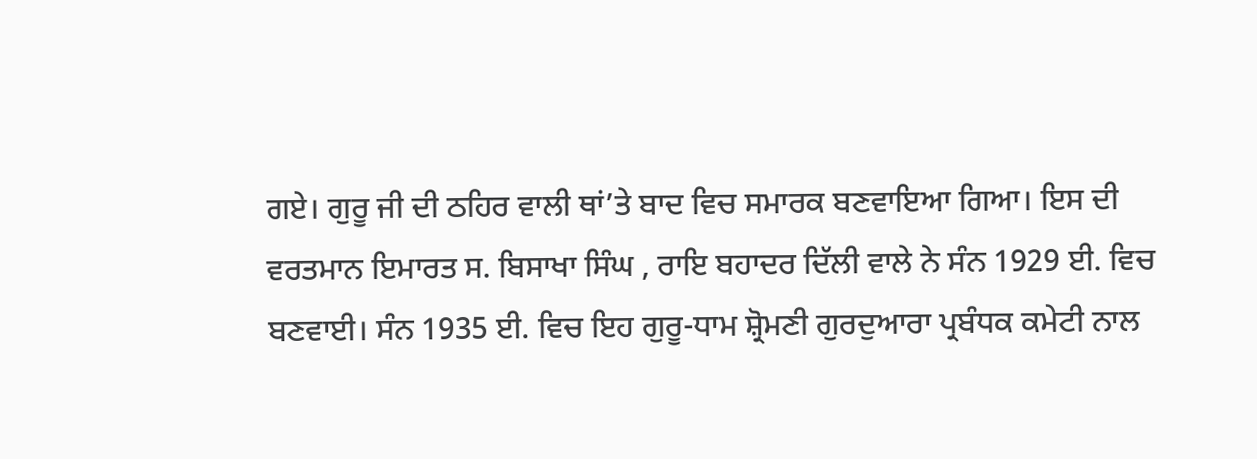ਗਏ। ਗੁਰੂ ਜੀ ਦੀ ਠਹਿਰ ਵਾਲੀ ਥਾਂ’ਤੇ ਬਾਦ ਵਿਚ ਸਮਾਰਕ ਬਣਵਾਇਆ ਗਿਆ। ਇਸ ਦੀ ਵਰਤਮਾਨ ਇਮਾਰਤ ਸ. ਬਿਸਾਖਾ ਸਿੰਘ , ਰਾਇ ਬਹਾਦਰ ਦਿੱਲੀ ਵਾਲੇ ਨੇ ਸੰਨ 1929 ਈ. ਵਿਚ ਬਣਵਾਈ। ਸੰਨ 1935 ਈ. ਵਿਚ ਇਹ ਗੁਰੂ-ਧਾਮ ਸ਼੍ਰੋਮਣੀ ਗੁਰਦੁਆਰਾ ਪ੍ਰਬੰਧਕ ਕਮੇਟੀ ਨਾਲ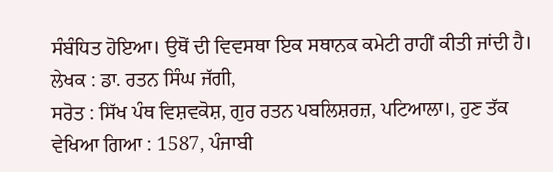ਸੰਬੰਧਿਤ ਹੋਇਆ। ਉਥੋਂ ਦੀ ਵਿਵਸਥਾ ਇਕ ਸਥਾਨਕ ਕਮੇਟੀ ਰਾਹੀਂ ਕੀਤੀ ਜਾਂਦੀ ਹੈ।
ਲੇਖਕ : ਡਾ. ਰਤਨ ਸਿੰਘ ਜੱਗੀ,
ਸਰੋਤ : ਸਿੱਖ ਪੰਥ ਵਿਸ਼ਵਕੋਸ਼, ਗੁਰ ਰਤਨ ਪਬਲਿਸ਼ਰਜ਼, ਪਟਿਆਲਾ।, ਹੁਣ ਤੱਕ ਵੇਖਿਆ ਗਿਆ : 1587, ਪੰਜਾਬੀ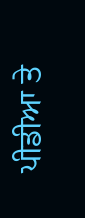ਪੀਡੀਆ ਤੇ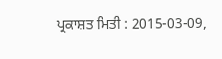ਪ੍ਰਕਾਸ਼ਤ ਮਿਤੀ : 2015-03-09,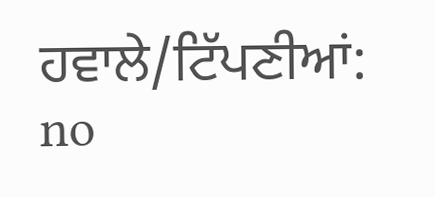ਹਵਾਲੇ/ਟਿੱਪਣੀਆਂ: no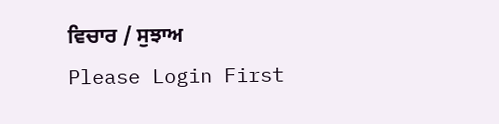ਵਿਚਾਰ / ਸੁਝਾਅ
Please Login First